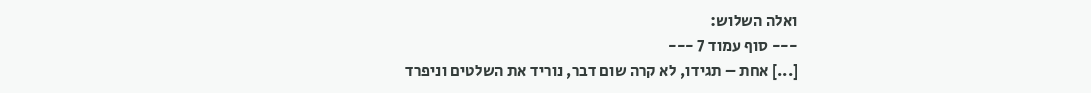ואלה השלוש:
--- סוף עמוד 7 ---
[...] אחת – תגידו, לא קרה שום דבר, נוריד את השלטים וניפרד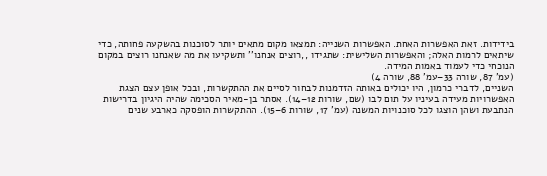בידידות. זאת האפשרות האחת. האפשרות השנייה: תמצאו מקום מתאים יותר לסוכנות בהשקעה פחותה, כדי שיתאים לרמות האלה; והאפשרות השלישית: שתגידו ,,רוצים אנחנו'' ותשקיעו את מה שאנחנו רוצים במקום הנוכחי כדי לעמוד באמות המידה.
(עמ' 87, שורה 33–עמ' 88, שורה 4)
השניים, לדברי כרמון, היו יכולים באותה הזדמנות לבחור לסיים את ההתקשרות, ובכל אופן עצם הצגת האפשרויות מעידה בעיניו על תום לבו (שם, שורות 12–14). אסתר בן-מאיר הסכימה שהיה היגיון בדרישות הנתבעת ושהן הוצגו לכל סוכנויות המשנה (עמ' 17, שורות 6–15). ההתקשרות הופסקה כארבע שנים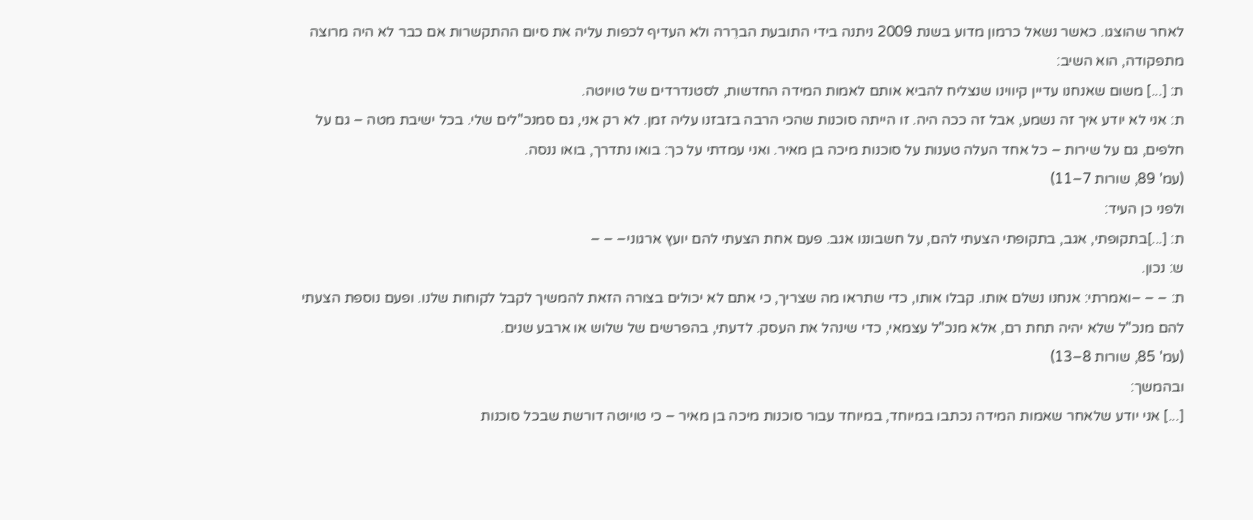לאחר שהוצגו. כאשר נשאל כרמון מדוע בשנת 2009 ניתנה בידי התובעת הברֵרה ולא העדיף לכפות עליה את סיום ההתקשרות אם כבר לא היה מרוצה מתפקודה, הוא השיב:
ת: [...] משום שאנחנו עדיין קיווינו שנצליח להביא אותם לאמות המידה החדשות, לסטנדרדים של טויוטה.
ת: אני לא יודע איך זה נשמע, אבל זה ככה היה. זו הייתה סוכנות שהכי הרבה בזבזנו עליה זמן. לא רק אני, גם סמנכ"לים שלי. בכל ישיבת מטה – גם על חלפים, גם על שירות – כל אחד העלה טענות על סוכנות מיכה בן מאיר. ואני עמדתי על כך: בואו נתדרך, בואו ננסה.
(עמ' 89, שורות 7–11)
ולפני כן העיד:
ת: [...]בתקופתי, אגב, בתקופתי הצעתי להם, על חשבוננו אגב. פעם אחת הצעתי להם יועץ ארגוני– – –
ש: נכון.
ת: – – –ואמרתי: אנחנו נשלם אותו. קבלו אותו, כדי שתראו מה שצריך, כי אתם לא יכולים בצורה הזאת להמשיך לקבל לקוחות שלנו. ופעם נוספת הצעתי להם מנכ"ל שלא יהיה תחת רם, אלא מנכ"ל עצמאי, כדי שינהל את העסק. לדעתי, בהפרשים של שלוש או ארבע שנים.
(עמ' 85, שורות 8–13)
ובהמשך:
[...] אני יודע שלאחר שאמות המידה נכתבו במיוחד, במיוחד עבור סוכנות מיכה בן מאיר – כי טויוטה דורשת שבכל סוכנות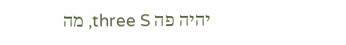יהיה פה three S, מה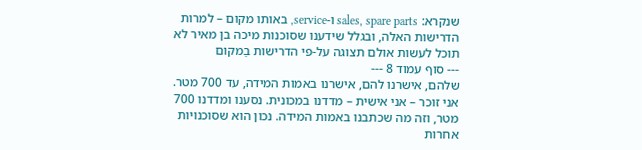שנקרא: sales, spare parts ו-service, באותו מקום – למרות הדרישות האלה, ובגלל שידענו שסוכנות מיכה בן מאיר לא תוכל לעשות אולם תצוגה על-פי הדרישות בַמקום
--- סוף עמוד 8 ---
שלהם, אישרנו להם, אישרנו באמות המידה, עד 700 מטר. אני זוכר – אני אישית – מדדנו במכונית. נסענו ומדדנו 700 מטר, וזה מה שכתבנו באמות המידה. נכון הוא שסוכנויות אחרות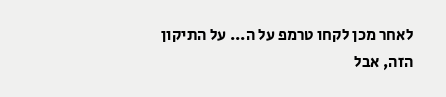לאחר מכן לקחו טרמפ על ה... על התיקון הזה, אבל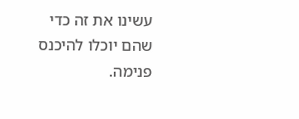עשינו את זה כדי שהם יוכלו להיכנס פנימה.